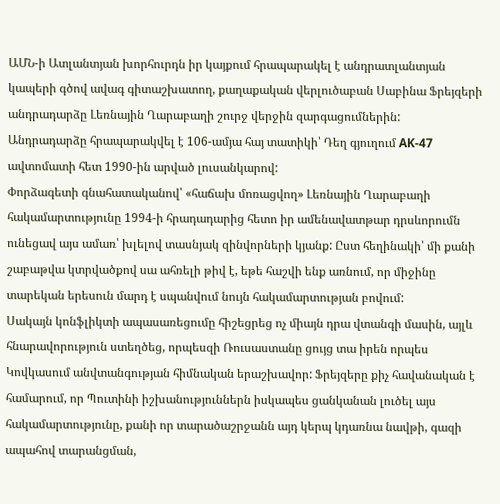ԱՄՆ-ի Ատլանտյան խորհուրդն իր կայքում հրապարակել է անդրատլանտյան կապերի գծով ավագ գիտաշխատող, քաղաքական վերլուծաբան Սաբինա Ֆրեյզերի անդրադարձը Լեռնային Ղարաբաղի շուրջ վերջին զարգացումներին:
Անդրադարձը հրապարակվել է 106-ամյա հայ տատիկի՝ Դեղ գյուղում AK-47 ավտոմատի հետ 1990-ին արված լուսանկարով:
Փորձագետի գնահատականով՝ «հաճախ մոռացվող» Լեռնային Ղարաբաղի հակամարտությունը 1994-ի հրադադարից հետո իր ամենավատթար դրսևորումն ունեցավ այս ամառ՝ խլելով տասնյակ զինվորների կյանք: Ըստ հեղինակի՝ մի քանի շաբաթվա կտրվածքով սա ահռելի թիվ է, եթե հաշվի ենք առնում, որ միջինը տարեկան երեսուն մարդ է սպանվում նույն հակամարտության բովում:
Սակայն կոնֆլիկտի ապասառեցումը հիշեցրեց ոչ միայն դրա վտանգի մասին, այլև հնարավորություն ստեղծեց, որպեսզի Ռուսաստանը ցույց տա իրեն որպես Կովկասում անվտանգության հիմնական երաշխավոր: Ֆրեյզերը քիչ հավանական է համարում, որ Պուտինի իշխանություններն իսկապես ցանկանան լուծել այս հակամարտությունը, քանի որ տարածաշրջանն այդ կերպ կդառնա նավթի, գազի ապահով տարանցման,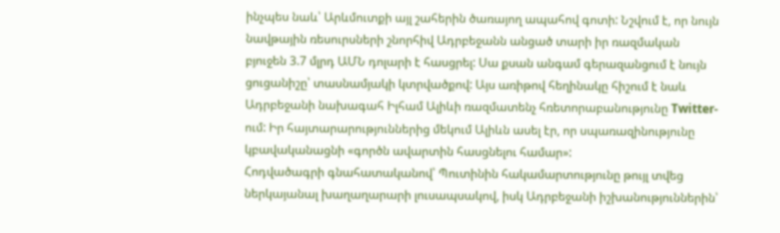ինչպես նաև՝ Արևմուտքի այլ շահերին ծառայող ապահով գոտի: Նշվում է, որ նույն նավթային ռեսուրսների շնորհիվ Ադրբեջանն անցած տարի իր ռազմական բյուջեն 3.7 մլրդ ԱՄՆ դոլարի է հասցրել: Սա քսան անգամ գերազանցում է նույն ցուցանիշը՝ տասնամյակի կտրվածքով: Այս առիթով հեղինակը հիշում է նաև Ադրբեջանի նախագահ Իլհամ Ալիևի ռազմատենչ հռետորաբանությունը Twitter-ում: Իր հայտարարություններից մեկում Ալիևն ասել էր, որ սպառազինությունը կբավականացնի «գործն ավարտին հասցնելու համար»:
Հոդվածագրի գնահատականով՝ Պուտինին հակամարտությունը թույլ տվեց ներկայանալ խաղաղարարի լուսապսակով, իսկ Ադրբեջանի իշխանություններին՝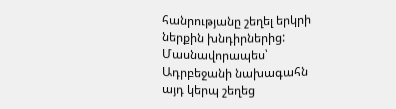հանրությանը շեղել երկրի ներքին խնդիրներից: Մասնավորապես՝ Ադրբեջանի նախագահն այդ կերպ շեղեց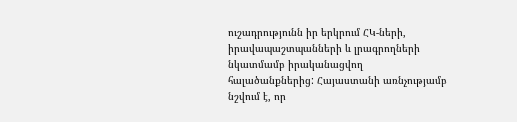ուշադրությունն իր երկրում ՀԿ-ների, իրավապաշտպանների և լրագրողների նկատմամբ իրականացվող հալածանքներից: Հայաստանի առնչությամբ նշվում է, որ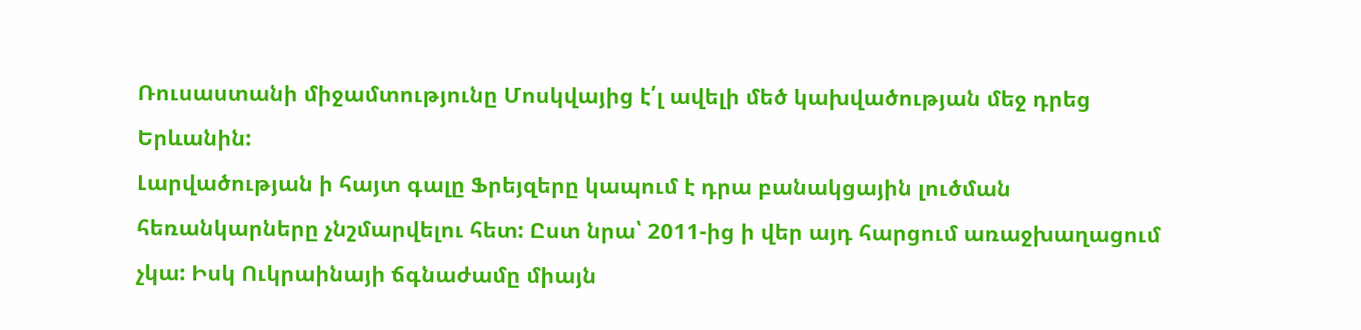Ռուսաստանի միջամտությունը Մոսկվայից է՛լ ավելի մեծ կախվածության մեջ դրեց Երևանին:
Լարվածության ի հայտ գալը Ֆրեյզերը կապում է դրա բանակցային լուծման հեռանկարները չնշմարվելու հետ: Ըստ նրա՝ 2011-ից ի վեր այդ հարցում առաջխաղացում չկա: Իսկ Ուկրաինայի ճգնաժամը միայն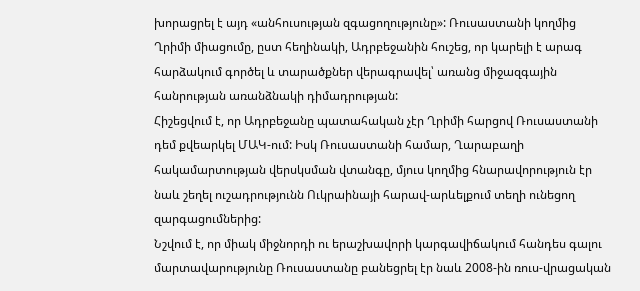խորացրել է այդ «անհուսության զգացողությունը»: Ռուսաստանի կողմից Ղրիմի միացումը, ըստ հեղինակի, Ադրբեջանին հուշեց, որ կարելի է արագ հարձակում գործել և տարածքներ վերագրավել՝ առանց միջազգային հանրության առանձնակի դիմադրության:
Հիշեցվում է, որ Ադրբեջանը պատահական չէր Ղրիմի հարցով Ռուսաստանի դեմ քվեարկել ՄԱԿ-ում: Իսկ Ռուսաստանի համար, Ղարաբաղի հակամարտության վերսկսման վտանգը, մյուս կողմից հնարավորություն էր նաև շեղել ուշադրությունն Ուկրաինայի հարավ-արևելքում տեղի ունեցող զարգացումներից:
Նշվում է, որ միակ միջնորդի ու երաշխավորի կարգավիճակում հանդես գալու մարտավարությունը Ռուսաստանը բանեցրել էր նաև 2008-ին ռուս-վրացական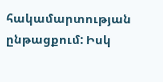հակամարտության ընթացքում: Իսկ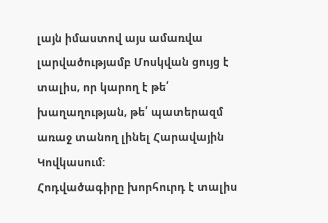լայն իմաստով այս ամառվա լարվածությամբ Մոսկվան ցույց է տալիս, որ կարող է թե՛ խաղաղության, թե՛ պատերազմ առաջ տանող լինել Հարավային Կովկասում:
Հոդվածագիրը խորհուրդ է տալիս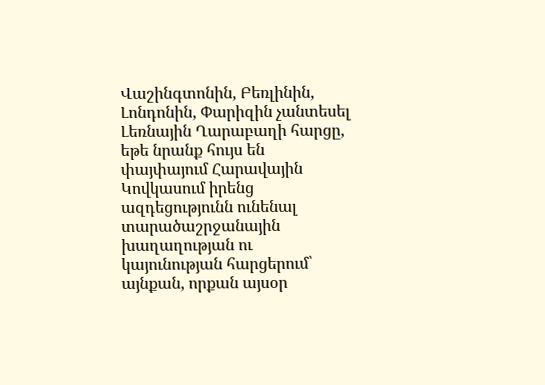Վաշինգտոնին, Բեռլինին, Լոնդոնին, Փարիզին չանտեսել Լեռնային Ղարաբաղի հարցը, եթե նրանք հույս են փայփայում Հարավային Կովկասում իրենց ազդեցությունն ունենալ տարածաշրջանային խաղաղության ու կայունության հարցերում՝ այնքան, որքան այսօր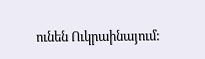ունեն Ուկրաինայում: